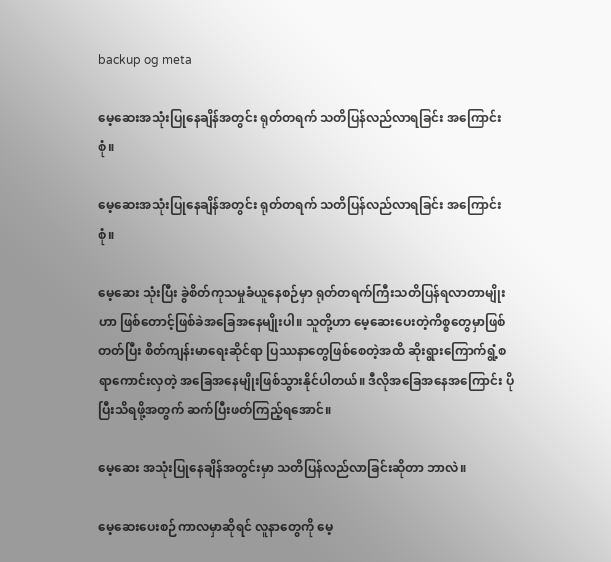backup og meta

မေ့ဆေးအသုံးပြုနေချိန်အတွင်း ရုတ်တရက် သတိပြန်လည်လာရခြင်း အကြောင်းစုံ။

မေ့ဆေးအသုံးပြုနေချိန်အတွင်း ရုတ်တရက် သတိပြန်လည်လာရခြင်း အကြောင်းစုံ။

မေ့ဆေး သုံးပြီး ခွဲစိတ်ကုသမှုခံယူနေစဉ်မှာ ရုတ်တရက်ကြီးသတိပြန်ရလာတာမျိုးဟာ ဖြစ်တောင့်ဖြစ်ခဲအခြေအနေမျိုးပါ။ သူတို့ဟာ မေ့ဆေးပေးတဲ့ကိစ္စတွေမှာဖြစ်တတ်ပြီး စိတ်ကျန်းမာရေးဆိုင်ရာ ပြဿနာတွေဖြစ်စေတဲ့အထိ ဆိုးရွားကြောက်ရွံ့စရာကောင်းလှတဲ့ အခြေအနေမျိုးဖြစ်သွားနိုင်ပါတယ်။ ဒီလိုအခြေအနေအကြောင်း ပိုပြီးသိရဖို့အတွက် ဆက်ပြီးဖတ်ကြည့်ရအောင်။

မေ့ဆေး အသုံးပြုနေချိန်အတွင်းမှာ သတိပြန်လည်လာခြင်းဆိုတာ ဘာလဲ။

မေ့ဆေးပေးစဉ်ကာလမှာဆိုရင် လူနာတွေကို မေ့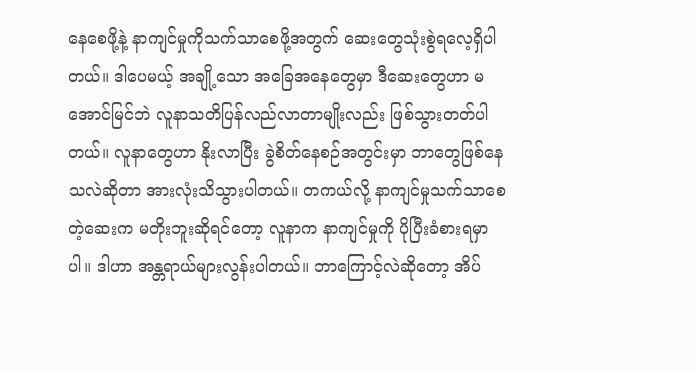နေစေဖို့နဲ့ နာကျင်မှုကိုသက်သာစေဖို့အတွက် ဆေးတွေသုံးစွဲရလေ့ရှိပါတယ်။ ဒါပေမယ့် အချို့သော အခြေအနေတွေမှာ ဒီဆေးတွေဟာ မအောင်မြင်ဘဲ လူနာသတိပြန်လည်လာတာမျိုးလည်း ဖြစ်သွားတတ်ပါတယ်။ လူနာတွေဟာ နိုးလာပြီး ခွဲစိတ်နေစဉ်အတွင်းမှာ ဘာတွေဖြစ်နေသလဲဆိုတာ အားလုံးသိသွားပါတယ်။ တကယ်လို့ နာကျင်မှုသက်သာစေတဲ့ဆေးက မတိုးဘူးဆိုရင်တော့ လူနာက နာကျင်မှုကို ပိုပြီးခံစားရမှာပါ။ ဒါဟာ အန္တရာယ်များလွန်းပါတယ်။ ဘာကြောင့်လဲဆိုတော့ အိပ်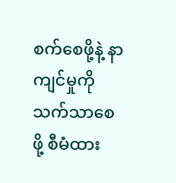စက်စေဖို့နဲ့ နာကျင်မှုကိုသက်သာစေဖို့ စီမံထား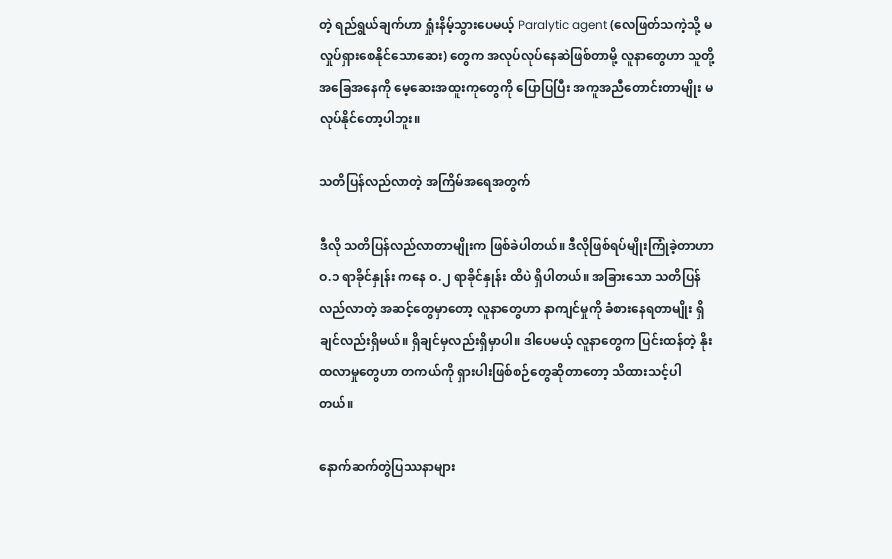တဲ့ ရည်ရွယ်ချက်ဟာ ရှုံးနိမ့်သွားပေမယ့် Paralytic agent (လေဖြတ်သကဲ့သို့ မလှုပ်ရှားစေနိုင်သောဆေး) တွေက အလုပ်လုပ်နေဆဲဖြစ်တာမို့ လူနာတွေဟာ သူတို့အခြေအနေကို မေ့ဆေးအထူးကုတွေကို ပြောပြပြီး အကူအညီတောင်းတာမျိုး မလုပ်နိုင်တော့ပါဘူး။

သတိပြန်လည်လာတဲ့ အကြိမ်အရေအတွက်

ဒီလို သတိပြန်လည်လာတာမျိုးက ဖြစ်ခဲပါတယ်။ ဒီလိုဖြစ်ရပ်မျိုးကြုံခဲ့တာဟာ ဝ.၁ ရာခိုင်နှုန်း ကနေ ဝ.၂ ရာခိုင်နှုန်း ထိပဲ ရှိပါတယ်။ အခြားသော သတိပြန်လည်လာတဲ့ အဆင့်တွေမှာတော့ လူနာတွေဟာ နာကျင်မှုကို ခံစားနေရတာမျိုး ရှိချင်လည်းရှိမယ်။ ရှိချင်မှလည်းရှိမှာပါ။ ဒါပေမယ့် လူနာတွေက ပြင်းထန်တဲ့ နိုးထလာမှုတွေဟာ တကယ်ကို ရှားပါးဖြစ်စဉ်တွေဆိုတာတော့ သိထားသင့်ပါတယ်။

နောက်ဆက်တွဲပြဿနာများ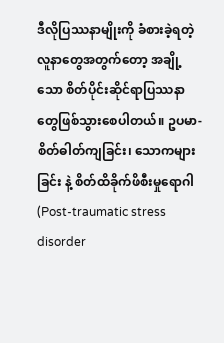ဒီလိုပြဿနာမျိုးကို ခံစားခဲ့ရတဲ့ လူနာတွေအတွက်တော့ အချို့သော စိတ်ပိုင်းဆိုင်ရာပြဿနာတွေဖြစ်သွားစေပါတယ်။ ဥပမာ- စိတ်ဓါတ်ကျခြင်း၊ သောကများခြင်း နဲ့ စိတ်ထိခိုက်ဖိစီးမှုရောဂါ (Post-traumatic stress disorder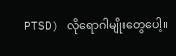PTSD) လိုရောဂါမျိုးတွေပေါ့။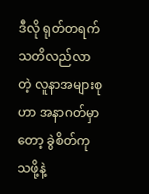ဒီလို ရုတ်တရက်သတိလည်လာတဲ့ လူနာအများစုဟာ အနာဂတ်မှာတော့ ခွဲစိတ်ကုသဖို့နဲ့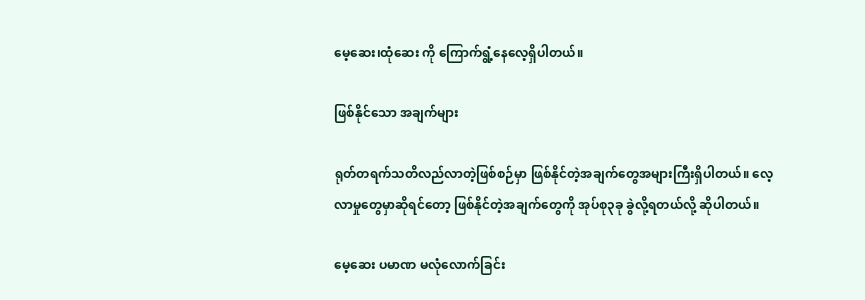မေ့ဆေး၊ထုံဆေး ကို ကြောက်ရွံ့နေလေ့ရှိပါတယ်။

ဖြစ်နိုင်သော အချက်များ

ရုတ်တရက်သတိလည်လာတဲ့ဖြစ်စဉ်မှာ ဖြစ်နိုင်တဲ့အချက်တွေအများကြီးရှိပါတယ်။ လေ့လာမှုတွေမှာဆိုရင်တော့ ဖြစ်နိုင်တဲ့အချက်တွေကို အုပ်စု၃ခု ခွဲလို့ရတယ်လို့ ဆိုပါတယ်။

မေ့ဆေး ပမာဏ မလုံလောက်ခြင်း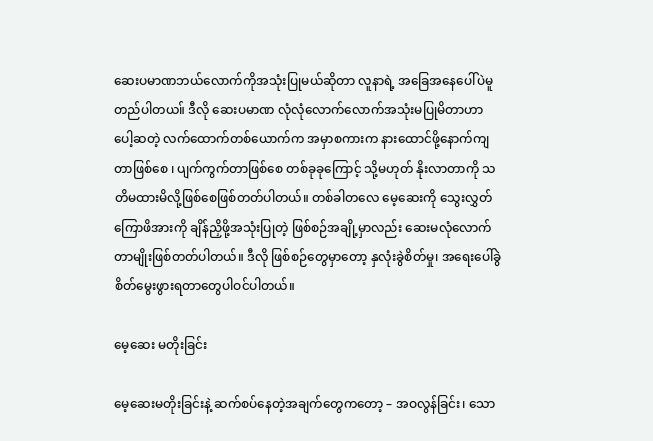ဆေးပမာဏဘယ်လောက်ကိုအသုံးပြုမယ်ဆိုတာ လူနာရဲ့ အခြေအနေပေါ်ပဲမူတည်ပါတယ။် ဒီလို ဆေးပမာဏ လုံလုံလောက်လောက်အသုံးမပြုမိတာဟာ ပေါ့ဆတဲ့ လက်ထောက်တစ်ယောက်က အမှာစကားက နားထောင်ဖို့နောက်ကျတာဖြစ်စေ ၊ ပျက်ကွက်တာဖြစ်စေ တစ်ခုခုကြောင့် သို့မဟုတ် နိုးလာတာကို သတိမထားမိလို့ဖြစ်စေဖြစ်တတ်ပါတယ်။ တစ်ခါတလေ မေ့ဆေးကို သွေးလွှတ်ကြောဖိအားကို ချိန်ညှိဖို့အသုံးပြုတဲ့ ဖြစ်စဉ်အချို့မှာလည်း ဆေးမလုံလောက်တာမျိုးဖြစ်တတ်ပါတယ်။ ဒီလို ဖြစ်စဉ်တွေမှာတော့ နှလုံးခွဲစိတ်မှု၊ အရေးပေါ်ခွဲစိတ်မွေးဖွားရတာတွေပါဝင်ပါတယ်။

မေ့ဆေး မတိုးခြင်း

မေ့ဆေးမတိုးခြင်းနဲ့ ဆက်စပ်နေတဲ့အချက်တွေကတော့ – အဝလွန်ခြင်း၊ သော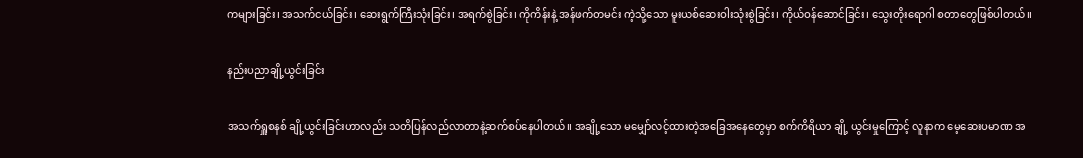ကများခြင်း၊ အသက်ငယ်ခြင်း၊ ဆေးရွက်ကြီးသုံးခြင်း၊ အရက်စွဲခြင်း၊ ကိုကိန်းနဲ့ အန်ဖက်တမင်း ကဲ့သို့သော မူးယစ်ဆေးဝါးသုံးစွဲခြင်း၊ ကိုယ်ဝန်ဆောင်ခြင်း၊ သွေးတိုးရောဂါ စတာတွေဖြစ်ပါတယ်။

နည်းပညာချို့ယွင်းခြင်း

အသက်ရှူစနစ် ချို့ယွင်းခြင်းဟာလည်း သတိပြန်လည်လာတာနဲ့ဆက်စပ်နေပါတယ်။ အချို့သော မမျှော်လင့်ထားတဲ့အခြေအနေတွေမှာ စက်ကိရိယာ ချို့ ယွင်းမှုကြောင့် လူနာက မေ့ဆေးပမာဏ အ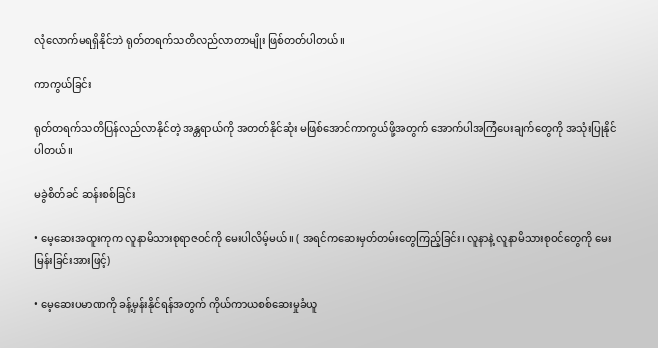လုံလောက်မရရှိနိုင်ဘဲ ရုတ်တရက်သတိလည်လာတာမျိုး ဖြစ်တတ်ပါတယ်။

ကာကွယ်ခြင်း

ရုတ်တရက်သတိပြန်လည်လာနိုင်တဲ့ အန္တရာယ်ကို အတတ်နိုင်ဆုံး မဖြစ်အောင်ကာကွယ်ဖို့အတွက် အောက်ပါအကြံပေးချက်တွေကို အသုံးပြုနိုင်ပါတယ်။

မခွဲစိတ်ခင် ဆန်းစစ်ခြင်း

• မေ့ဆေးအထူးကုက လူနာမိသားစုရာဇဝင်ကို မေးပါလိမ့်မယ်။ ( အရင်ကဆေးမှတ်တမ်းတွေကြည့်ခြင်း၊ လူနာနဲ့ လူနာမိသားစုဝင်တွေကို မေးမြန်းခြင်းအားဖြင့်)

• မေ့ဆေးပမာဏကို ခန့်မှန်းနိုင်ရန်အတွက် ကိုယ်ကာယစစ်ဆေးမှုခံယူ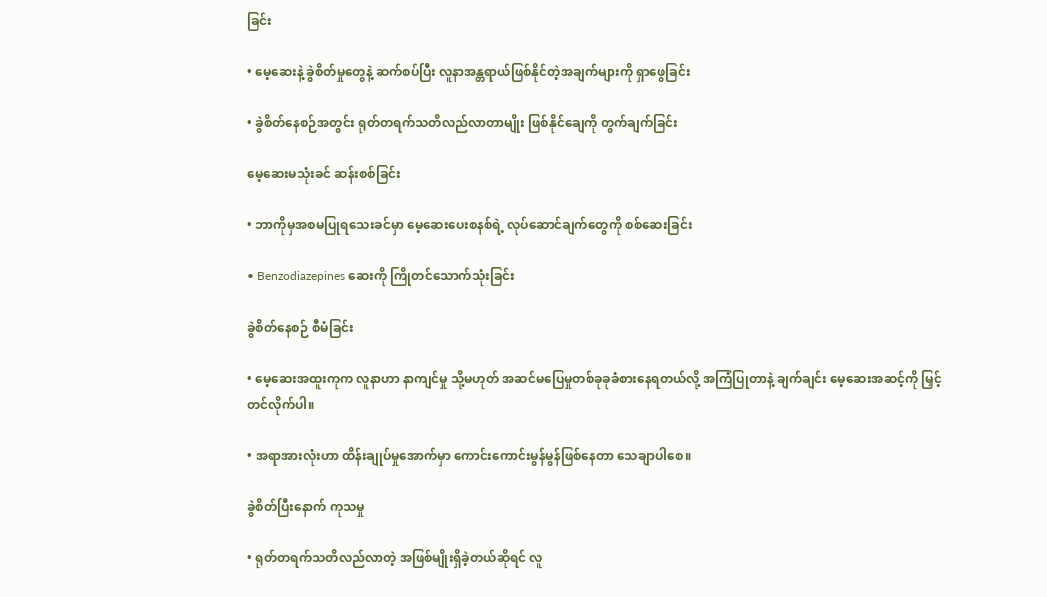ခြင်း

• မေ့ဆေးနဲ့ ခွဲစိတ်မှုတွေနဲ့ ဆက်စပ်ပြီး လူနာအန္တရာယ်ဖြစ်နိုင်တဲ့အချက်များကို ရှာဖွေခြင်း

• ခွဲစိတ်နေစဉ်အတွင်း ရုတ်တရက်သတိလည်လာတာမျိုး ဖြစ်နိုင်ချေကို တွက်ချက်ခြင်း

မေ့ဆေးမသုံးခင် ဆန်းစစ်ခြင်း

• ဘာကိုမှအစမပြုရသေးခင်မှာ မေ့ဆေးပေးစနစ်ရဲ့ လုပ်ဆောင်ချက်တွေကို စစ်ဆေးခြင်း

• Benzodiazepines ဆေးကို ကြိုတင်သောက်သုံးခြင်း

ခွဲစိတ်နေစဉ် စီမံခြင်း

• မေ့ဆေးအထူးကုက လူနာဟာ နာကျင်မှု သို့မဟုတ် အဆင်မပြေမှုတစ်ခုခုခံစားနေရတယ်လို့ အကြံပြုတာနဲ့ ချက်ချင်း မေ့ဆေးအဆင့်ကို မြှင့်တင်လိုက်ပါ။

• အရာအားလုံးဟာ ထိန်းချုပ်မှုအောက်မှာ ကောင်းကောင်းမွန်မွန်ဖြစ်နေတာ သေချာပါစေ။

ခွဲစိတ်ပြီးနောက် ကုသမှု

• ရုတ်တရက်သတိလည်လာတဲ့ အဖြစ်မျိုးရှိခဲ့တယ်ဆိုရင် လူ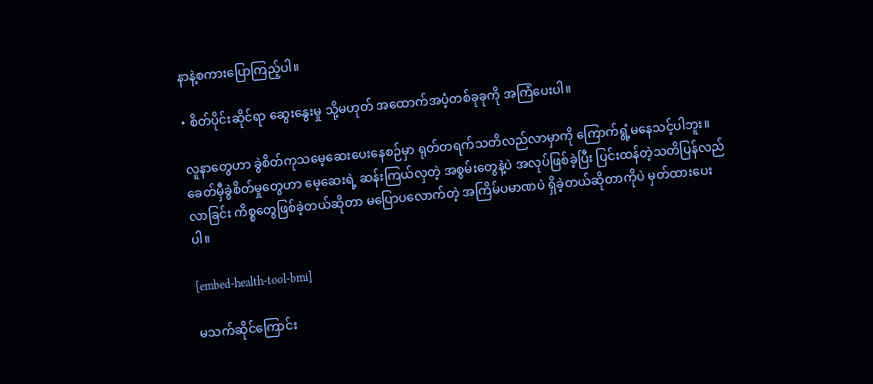နာနဲ့စကားပြောကြည့်ပါ။

• စိတ်ပိုင်းဆိုင်ရာ ဆွေးနွေးမှု သို့မဟုတ် အထောက်အပံ့တစ်ခုခုကို အကြံပေးပါ။

လူနာတွေဟာ ခွဲစိတ်ကုသမေ့ဆေးပေးနေစဉ်မှာ ရုတ်တရက်သတိလည်လာမှာကို ကြောက်ရွံ့မနေသင့်ပါဘူး။ ခေတ်မှီခွဲစိတ်မှုတွေဟာ မေ့ဆေးရဲ့ ဆန်းကြယ်လှတဲ့ အစွမ်းတွေနဲ့ပဲ အလုပ်ဖြစ်ခဲ့ပြီး ပြင်းထန်တဲ့သတိပြန်လည်လာခြင်း ကိစ္စတွေဖြစ်ခဲ့တယ်ဆိုတာ မပြောပလောက်တဲ့ အကြိမ်ပမာဏပဲ ရှိခဲ့တယ်ဆိုတာကိုပဲ မှတ်ထားပေးပါ။

[embed-health-tool-bmi]

မသက်ဆိုင်ကြောင်း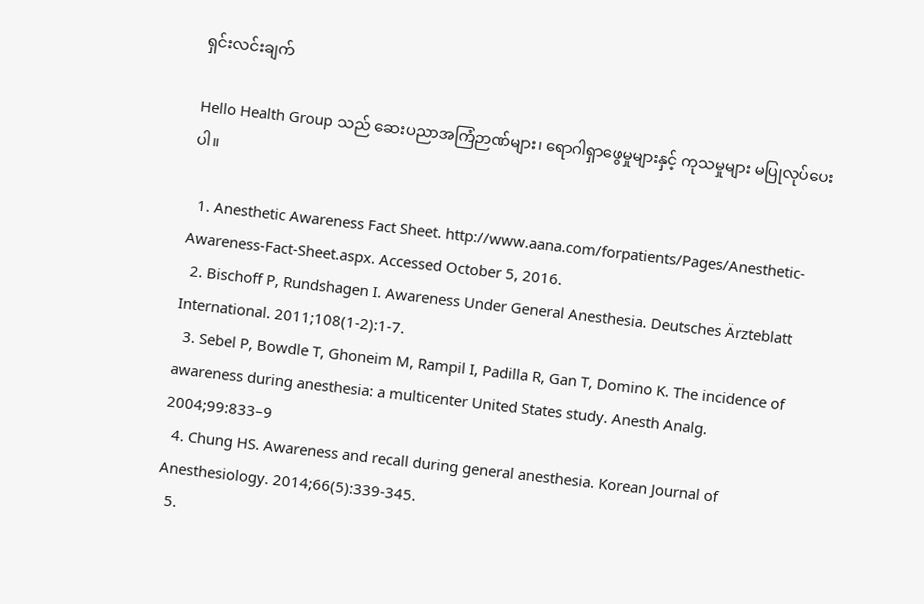ရှင်းလင်းချက်

Hello Health Group သည် ဆေးပညာအကြံဉာဏ်များ၊ ရောဂါရှာဖွေမှုများနှင့် ကုသမှုများ မပြုလုပ်ပေးပါ။

  1. Anesthetic Awareness Fact Sheet. http://www.aana.com/forpatients/Pages/Anesthetic-Awareness-Fact-Sheet.aspx. Accessed October 5, 2016.
  2. Bischoff P, Rundshagen I. Awareness Under General Anesthesia. Deutsches Ärzteblatt International. 2011;108(1-2):1-7.
  3. Sebel P, Bowdle T, Ghoneim M, Rampil I, Padilla R, Gan T, Domino K. The incidence of awareness during anesthesia: a multicenter United States study. Anesth Analg. 2004;99:833–9
  4. Chung HS. Awareness and recall during general anesthesia. Korean Journal of Anesthesiology. 2014;66(5):339-345.
  5.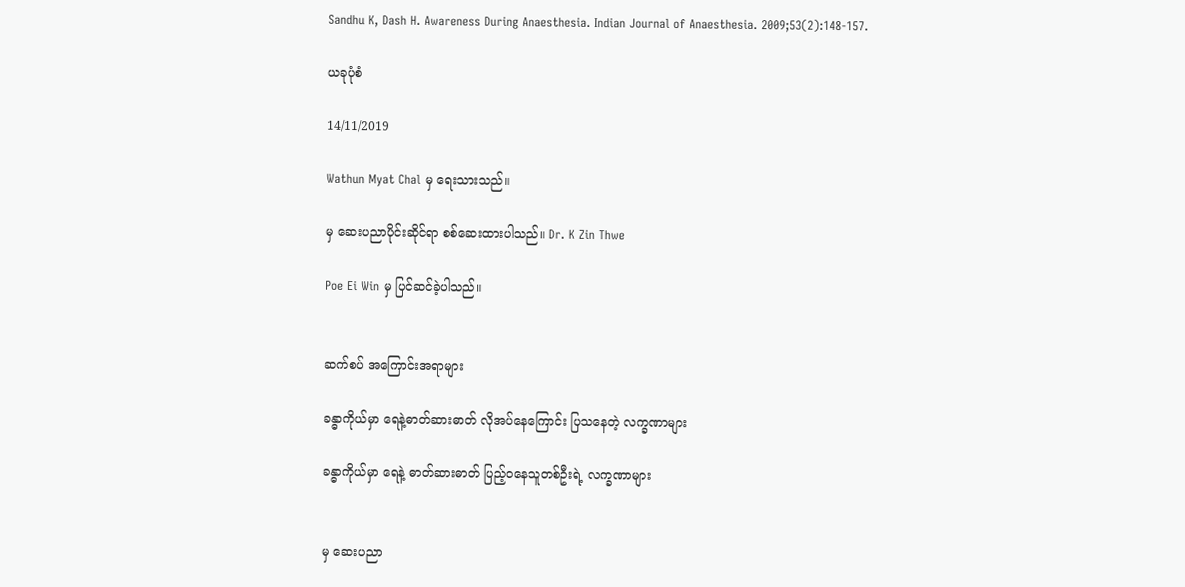Sandhu K, Dash H. Awareness During Anaesthesia. Indian Journal of Anaesthesia. 2009;53(2):148-157.

ယခုပုံစံ

14/11/2019

Wathun Myat Chal မှ ရေးသားသည်။

မှ ဆေးပညာပိုင်းဆိုင်ရာ စစ်ဆေးထားပါသည်။ Dr. K Zin Thwe

Poe Ei Win မှ ပြင်ဆင်ခဲ့ပါသည်။


ဆက်စပ် အကြောင်းအရာများ

ခန္ဓာကိုယ်မှာ ရေနဲ့ဓာတ်ဆားဓာတ် လိုအပ်နေကြောင်း ပြသနေတဲ့ လက္ခဏာများ

ခန္ဓာကိုယ်မှာ ရေနဲ့ ဓာတ်ဆားဓာတ် ပြည့်ဝနေသူတစ်ဦးရဲ့ လက္ခဏာများ


မှ ဆေးပညာ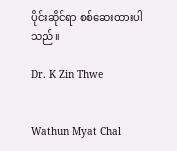ပိုင်းဆိုင်ရာ စစ်ဆေးထားပါသည်။

Dr. K Zin Thwe


Wathun Myat Chal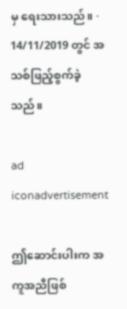မှ ရေးသားသည်။ · 14/11/2019 တွင် အသစ်ဖြည့်စွက်ခဲ့သည်။

ad iconadvertisement

ဤဆောင်းပါးက အကူအညီဖြစ်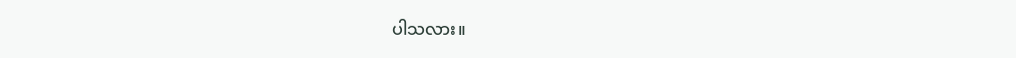ပါသလား။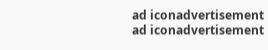ad iconadvertisement
ad iconadvertisement